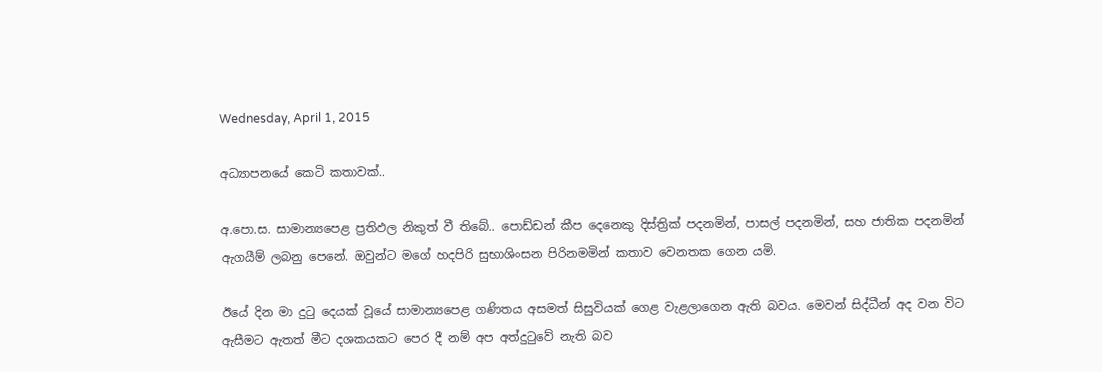Wednesday, April 1, 2015

අධ්‍යාපනයේ කෙටි කතාවක්..

අ.පො.ස. සාමාන්‍යපෙළ ප්‍රතිඵල නිකුත් වී තිබේ.. පොඩ්ඩන් කීප දෙනෙකු දිස්ත්‍රික් පදනමින්, පාසල් පදනමින්, සහ ජාතික පදනමින් ඇගයීම් ලබනු පෙනේ. ඔවුන්ට මගේ හදපිරි සුභාශිංසන පිරිනමමින් කතාව වෙනතක ගෙන යමි.

ඊයේ දින මා දුටු දෙයක් වූයේ සාමාන්‍යපෙළ ගණිතය අසමත් සිසුවියක් ගෙළ වැළලාගෙන ඇති බවය. මෙවන් සිද්ධීන් අද වන විට ඇසීමට ඇතත් මීට දශකයකට පෙර දී නම් අප අත්දුටුවේ නැති බව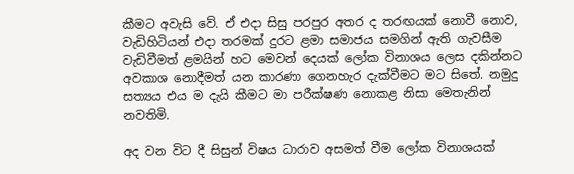කීමට අවැසි වේ. ඒ එදා සිසු පරපුර අතර ද තරඟයක් නොවී නොව, වැඩිහිටියන් එදා තරමක් දුරට ළමා සමාජය සමගින් ඇති ගැවසීම වැඩිවීමත් ළමයින් හට මෙවන් දෙයක් ලෝක විනාශය ලෙස දකින්නට අවකාශ නොදීමත් යන කාරණා ගෙනහැර දැක්වීමට මට සිතේ. නමුදු සත්‍යය එය ම දැයි කීමට මා පරීක්ෂණ නොකළ නිසා මෙතැනින් නවතිමි.

අද වන විට දී සිසුන් විෂය ධාරාව අසමත් වීම ලෝක විනාශයක්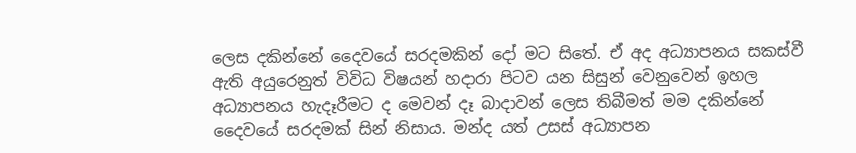ලෙස දකින්නේ දෛවයේ සරදමකින් දෝ මට සිතේ. ඒ අද අධ්‍යාපනය සකස්වී ඇති අයුරෙනුත් විවිධ විෂයන් හදාරා පිටව යන සිසුන් වෙනුවෙන් ඉහල අධ්‍යාපනය හැදෑරීමට ද මෙවන් දෑ බාදාවන් ලෙස තිබීමත් මම දකින්නේ දෛවයේ සරදමක් සින් නිසාය. මන්ද යත් උසස් අධ්‍යාපන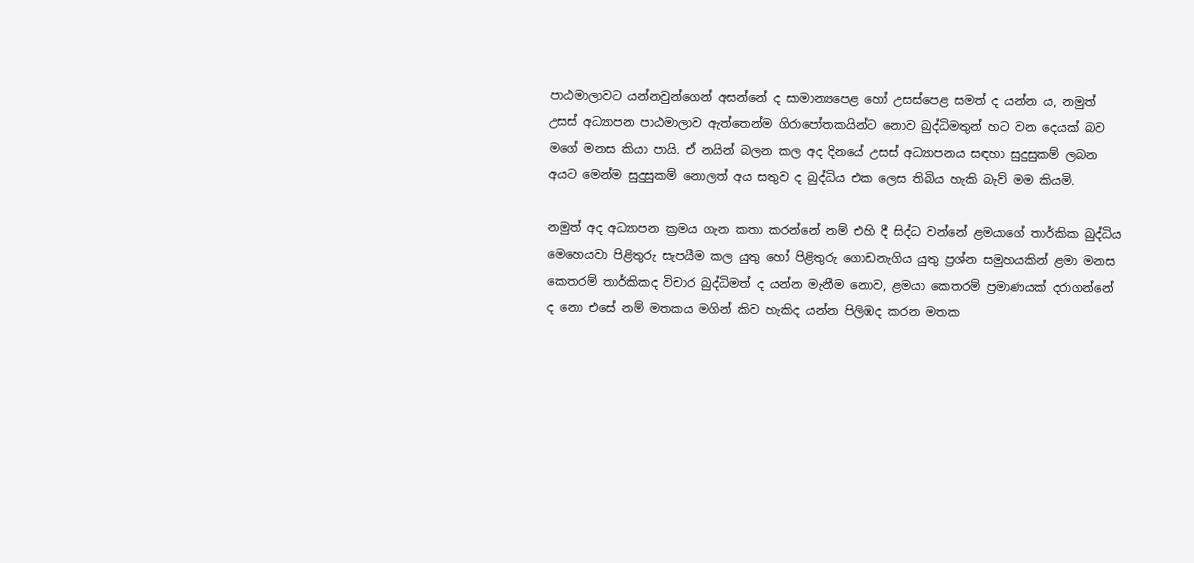පාඨමාලාවට යන්නවුන්ගෙන් අසන්නේ ද සාමාන්‍යපෙළ හෝ උසස්පෙළ සමත් ද යන්න ය, නමුත් උසස් අධ්‍යාපන පාඨමාලාව ඇත්තෙන්ම ගිරාපෝතකයින්ට නොව බුද්ධිමතුන් හට වන දෙයක් බව මගේ මනස කියා පායි. ඒ නයින් බලන කල අද දිනයේ උසස් අධ්‍යාපනය සඳහා සුදුසුකම් ලබන අයට මෙන්ම සුදුසුකම් නොලත් අය සතුව ද බුද්ධිය එක ලෙස තිබිය හැකි බැව් මම කියමි.

නමුත් අද අධ්‍යාපන ක්‍රමය ගැන කතා කරන්නේ නම් එහි දී සිද්ධ වන්නේ ළමයාගේ තාර්කික බුද්ධිය මෙහෙයවා පිළිතුරු සැපයීම කල යුතු හෝ පිළිතුරු ගොඩනැගිය යුතු ප්‍රශ්න සමුහයකින් ළමා මනස කෙතරම් තාර්කිකද විචාර බුද්ධිමත් ද යන්න මැනීම නොව, ළමයා කෙතරම් ප්‍රමාණයක් දරාගන්නේ ද නො එසේ නම් මතකය මගින් කිව හැකිද යන්න පිලිඹද කරන මතක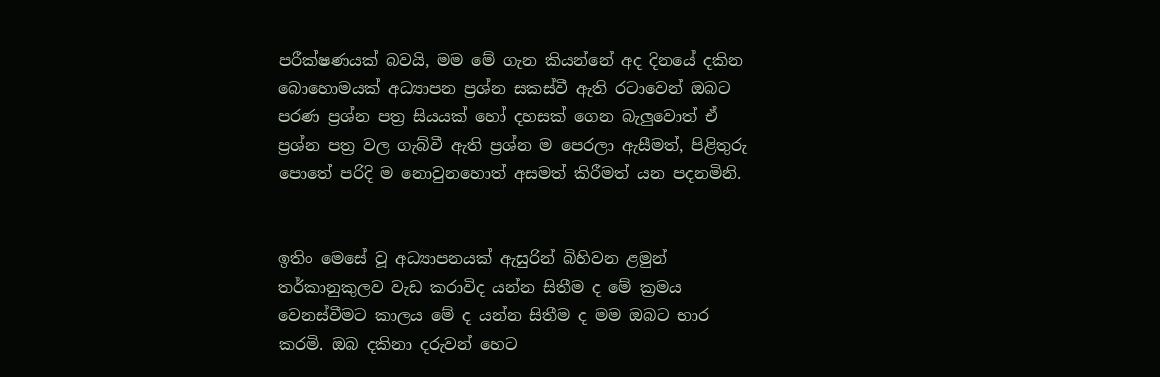පරීක්ෂණයක් බවයි, මම මේ ගැන කියන්නේ අද දිනයේ දකින බොහොමයක් අධ්‍යාපන ප්‍රශ්න සකස්වී ඇති රටාවෙන් ඔබට පරණ ප්‍රශ්න පත්‍ර සියයක් හෝ දහසක් ගෙන බැලුවොත් ඒ ප්‍රශ්න පත්‍ර වල ගැබ්වී ඇති ප්‍රශ්න ම පෙරලා ඇසීමත්, පිළිතුරු පොතේ පරිදි ම නොවුනහොත් අසමත් කිරීමත් යන පදනමිනි.


ඉතිං මෙසේ වූ අධ්‍යාපනයක් ඇසුරින් බිහිවන ළමුන් තර්කානුකුලව වැඩ කරාවිද යන්න සිතීම ද මේ ක්‍රමය වෙනස්වීමට කාලය මේ ද යන්න සිතීම ද මම ඔබට භාර කරමි. ඔබ දකිනා දරුවන් හෙට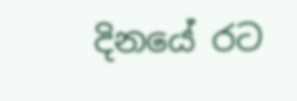දිනයේ රට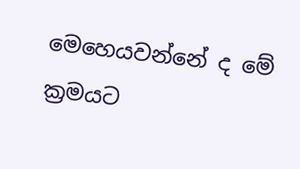මෙහෙයවන්නේ ද මේ ක්‍රමයට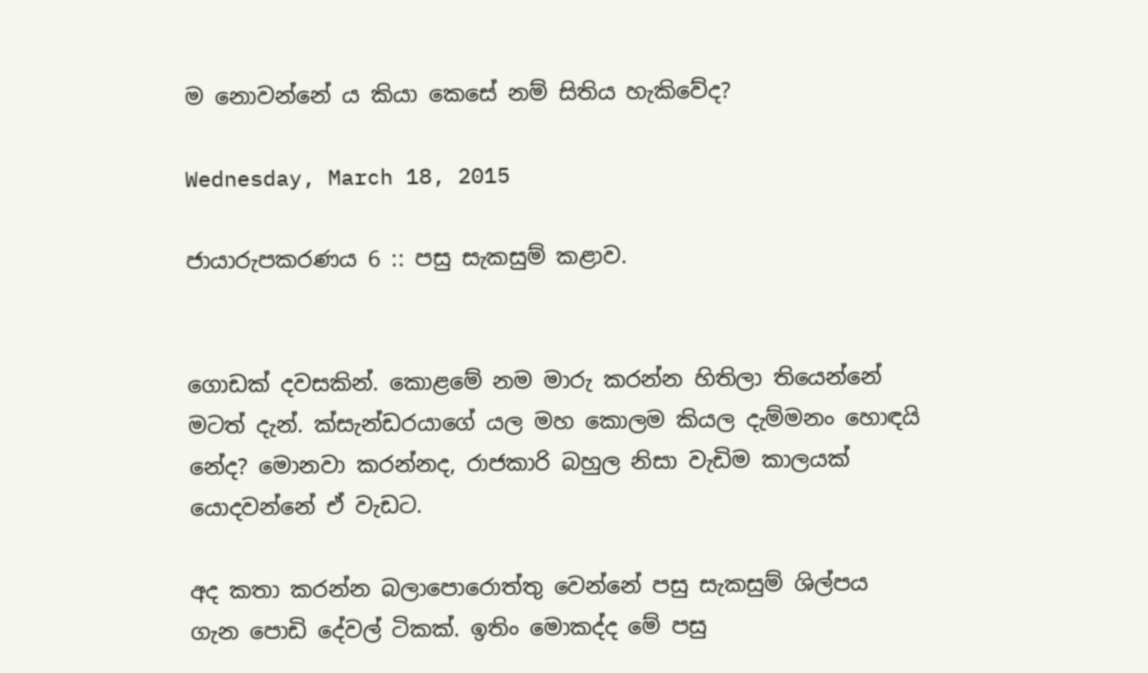ම නොවන්නේ ය කියා කෙසේ නම් සිතිය හැකිවේද?

Wednesday, March 18, 2015

ජායාරුපකරණය 6 :: පසු සැකසුම් කළාව.


ගොඩක් දවසකින්. කොළමේ නම මාරු කරන්න හිතිලා තියෙන්නේ මටත් දැන්. ක්සැන්ඩරයාගේ යල මහ කොලම කියල දැම්මනං හොඳයි නේද? මොනවා කරන්නද, රාජකාරි බහුල නිසා වැඩිම කාලයක් යොදවන්නේ ඒ වැඩට.

අද කතා කරන්න බලාපොරොත්තු වෙන්නේ පසු සැකසුම් ශිල්පය ගැන පොඩි දේවල් ටිකක්. ඉතිං මොකද්ද මේ පසු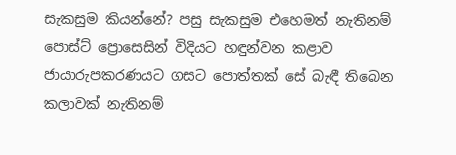සැකසුම කියන්නේ? පසු සැකසුම එහෙමත් නැතිනම් පොස්ට් ප්‍රොසෙසින් විදියට හඳුන්වන කළාව ජායාරුපකරණයට ගසට පොත්තක් සේ බැඳී තිබෙන කලාවක් නැතිනම්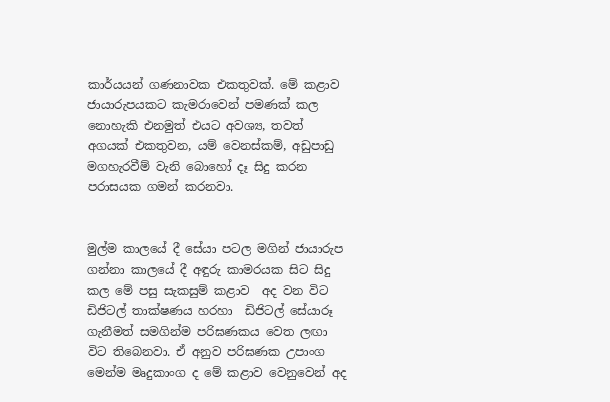කාර්යයන් ගණනාවක එකතුවක්. මේ කළාව ජායාරුපයකට කැමරාවෙන් පමණක් කල නොහැකි එනමුත් එයට අවශ්‍ය, තවත් අගයක් එකතුවන, යම් වෙනස්කම්, අඩුපාඩු මගහැරවීම් වැනි බොහෝ දෑ සිදු කරන පරාසයක ගමන් කරනවා.


මුල්ම කාලයේ දී සේයා පටල මගින් ජායාරුප ගන්නා කාලයේ දී අඳුරු කාමරයක සිට සිදු කල මේ පසු සැකසුම් කළාව  අද වන විට ඩිජිටල් තාක්ෂණය හරහා  ඩිජිටල් සේයාරූ ගැනීමත් සමගින්ම පරිඝණකය වෙත ලඟා විට තිබෙනවා. ඒ අනුව පරිඝණක උපාංග මෙන්ම මෘදුකාංග ද මේ කළාව වෙනුවෙන් අද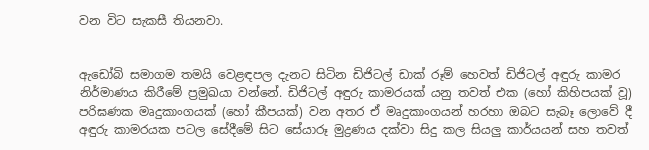වන විට සැකසී තියනවා.


ඇඩෝබි සමාගම තමයි වෙළඳපල දැනට සිටින ඩිජිටල් ඩාක් රූම් හෙවත් ඩිජිටල් අඳුරු කාමර නිර්මාණය කිරීමේ ප්‍රමුඛයා වන්නේ. ඩිජිටල් අඳුරු කාමරයක් යනු තවත් එක (හෝ කිහිපයක් වූ) පරිඝණක මෘදුකාංගයක් (හෝ කීපයක්) වන අතර ඒ මෘදුකාංගයන් හරහා ඔබට සැබෑ ලොවේ දී අඳුරු කාමරයක පටල සේදීමේ සිට සේයාරූ මුද්‍රණය දක්වා සිදු කල සියලු කාර්යයන් සහ තවත්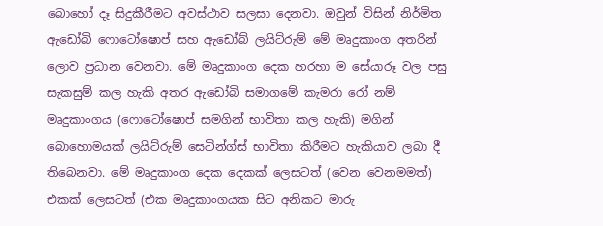බොහෝ දෑ සිදුකීරීමට අවස්ථාව සලසා දෙනවා. ඔවුන් විසින් නිර්මිත ඇඩෝබි ෆොටෝෂොප් සහ ඇඩෝබ් ලයිට්රුම් මේ මෘදුකාංග අතරින් ලොව ප්‍රධාන වෙනවා. මේ මෘදුකාංග දෙක හරහා ම සේයාරූ වල පසු සැකසුම් කල හැකි අතර ඇඩෝබි සමාගමේ කැමරා රෝ නම් මෘදුකාංගය (ෆොටෝෂොප් සමගින් භාවිතා කල හැකි) මගින් බොහොමයක් ලයිට්රුම් සෙටින්ග්ස් භාවිතා කිරීමට හැකියාව ලබා දී තිබෙනවා. මේ මෘදුකාංග දෙක දෙකක් ලෙසටත් (වෙන වෙනමමත්) එකක් ලෙසටත් (එක මෘදුකාංගයක සිට අනිකට මාරු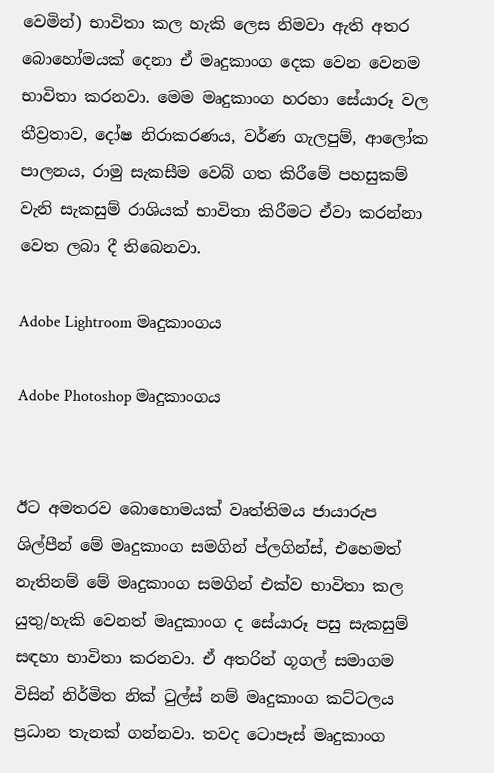වෙමින්) භාවිතා කල හැකි ලෙස නිමවා ඇති අතර බොහෝමයක් දෙනා ඒ මෘදුකාංග දෙක වෙන වෙනම භාවිතා කරනවා. මෙම මෘදුකාංග හරහා සේයාරූ වල තීව්‍රතාව, දෝෂ නිරාකරණය, වර්ණ ගැලපුම්, ආලෝක පාලනය, රාමු සැකසීම වෙබ් ගත කිරීමේ පහසුකම් වැනි සැකසුම් රාශියක් භාවිතා කිරීමට ඒවා කරන්නා වෙත ලබා දී තිබෙනවා.

Adobe Lightroom මෘදුකාංගය

Adobe Photoshop මෘදුකාංගය


ඊට අමතරව බොහොමයක් වෘත්තිමය ජායාරුප ශිල්පීන් මේ මෘදුකාංග සමගින් ප්ලගින්ස්, එහෙමත් නැතිනම් මේ මෘදුකාංග සමගින් එක්ව භාවිතා කල යුතු/හැකි වෙනත් මෘදුකාංග ද සේයාරූ පසු සැකසුම් සඳහා භාවිතා කරනවා. ඒ අතරින් ගූගල් සමාගම විසින් නිර්මිත නික් ටුල්ස් නම් මෘදුකාංග කට්ටලය ප්‍රධාන තැනක් ගන්නවා. තවද ටොපෑස් මෘදුකාංග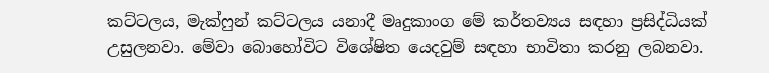කට්ටලය, මැක්ෆුන් කට්ටලය යනාදී මෘදුකාංග මේ කර්තව්‍යය සඳහා ප්‍රසිද්ධියක් උසුලනවා. මේවා බොහෝවිට විශේෂිත යෙදවුම් සඳහා භාවිතා කරනු ලබනවා.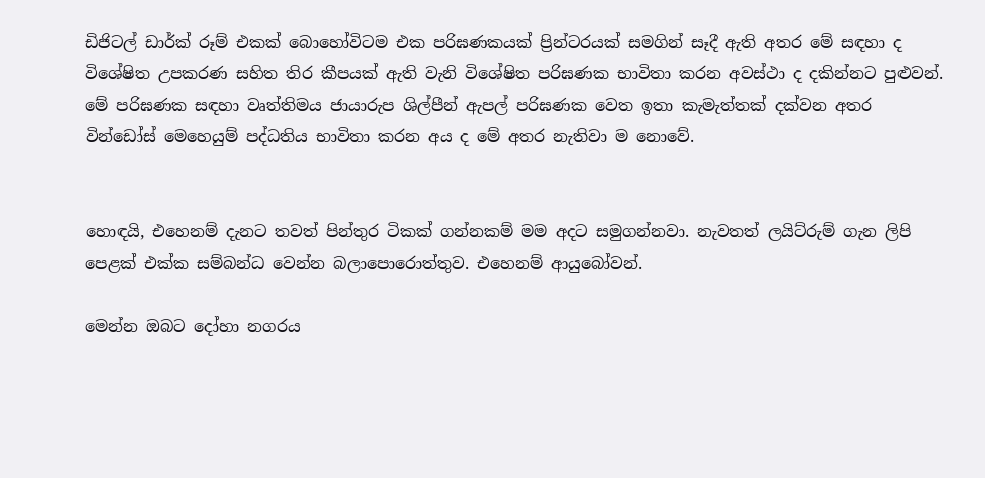ඩිජිටල් ඩාර්ක් රූම් එකක් බොහෝවිටම එක පරිඝණකයක් ප්‍රින්ටරයක් සමගින් සෑදී ඇති අතර මේ සඳහා ද විශේෂිත උපකරණ සහිත තිර කීපයක් ඇති වැනි විශේෂිත පරිඝණක භාවිතා කරන අවස්ථා ද දකින්නට පුළුවන්. මේ පරිඝණක සඳහා වෘත්තිමය ජායාරුප ශිල්පීන් ඇපල් පරිඝණක වෙත ඉතා කැමැත්තක් දක්වන අතර වින්ඩෝස් මෙහෙයුම් පද්ධතිය භාවිතා කරන අය ද මේ අතර නැතිවා ම නොවේ.


හොඳයි, එහෙනම් දැනට තවත් පින්තුර ටිකක් ගන්නකම් මම අදට සමුගන්නවා. නැවතත් ලයිට්රුම් ගැන ලිපි පෙළක් එක්ක සම්බන්ධ වෙන්න බලාපොරොත්තුව. එහෙනම් ආයුබෝවන්.

මෙන්න ඔබට දෝහා නගරය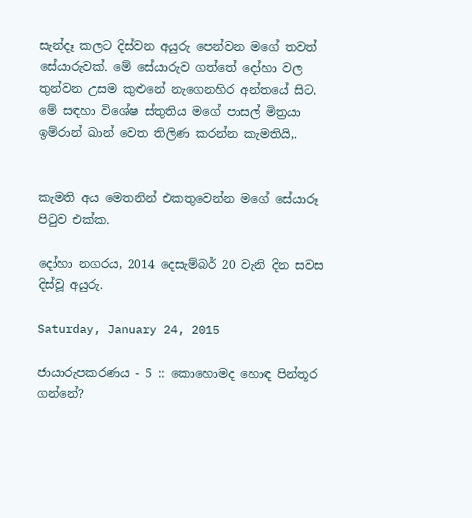සැන්දෑ කලට දිස්වන අයුරු පෙන්වන මගේ තවත් සේයාරුවක්. මේ සේයාරුව ගත්තේ දෝහා වල තුන්වන උසම කුළුනේ නැගෙනහිර අන්තයේ සිට. මේ සඳහා විශේෂ ස්තුතිය මගේ පාසල් මිත්‍රයා ඉම්රාන් ඛාන් වෙත තිලිණ කරන්න කැමතියි,.


කැමති අය මෙතනින් එකතුවෙන්න මගේ සේයාරූ පිටුව එක්ක.

දෝහා නගරය, 2014 දෙසැම්බර් 20 වැනි දින සවස දිස්වූ අයුරු.

Saturday, January 24, 2015

ජායාරුපකරණය - 5 :: කොහොමද හොඳ පින්තූර ගන්නේ?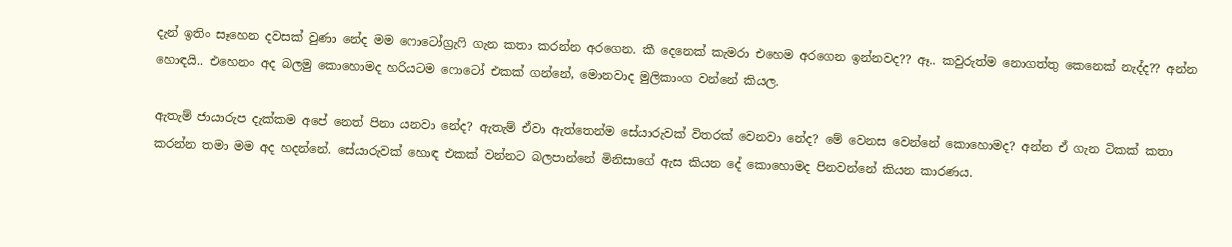දැන් ඉතිං සෑහෙන දවසක් වුණා නේද මම ෆොටෝග්‍රැෆි ගැන කතා කරන්න අරගෙන. කී දෙනෙක් කැමරා එහෙම අරගෙන ඉන්නවද?? ඈ.. කවුරුත්ම නොගත්තු කෙනෙක් නැද්ද?? අන්න හොඳයි.. එහෙනං අද බලමු කොහොමද හරියටම ෆොටෝ එකක් ගන්නේ, මොනවාද මුලිකාංග වන්නේ කියල.

ඇතැම් ජායාරුප දැක්කම අපේ නෙත් පිනා යනවා නේද? ඇතැම් ඒවා ඇත්තෙන්ම සේයාරුවක් විතරක් වෙනවා නේද? මේ වෙනස වෙන්නේ කොහොමද? අන්න ඒ ගැන ටිකක් කතා කරන්න තමා මම අද හදන්නේ. සේයාරුවක් හොඳ එකක් වන්නට බලපාන්නේ මිනිසාගේ ඇස කියන දේ කොහොමද පිනවන්නේ කියන කාරණය.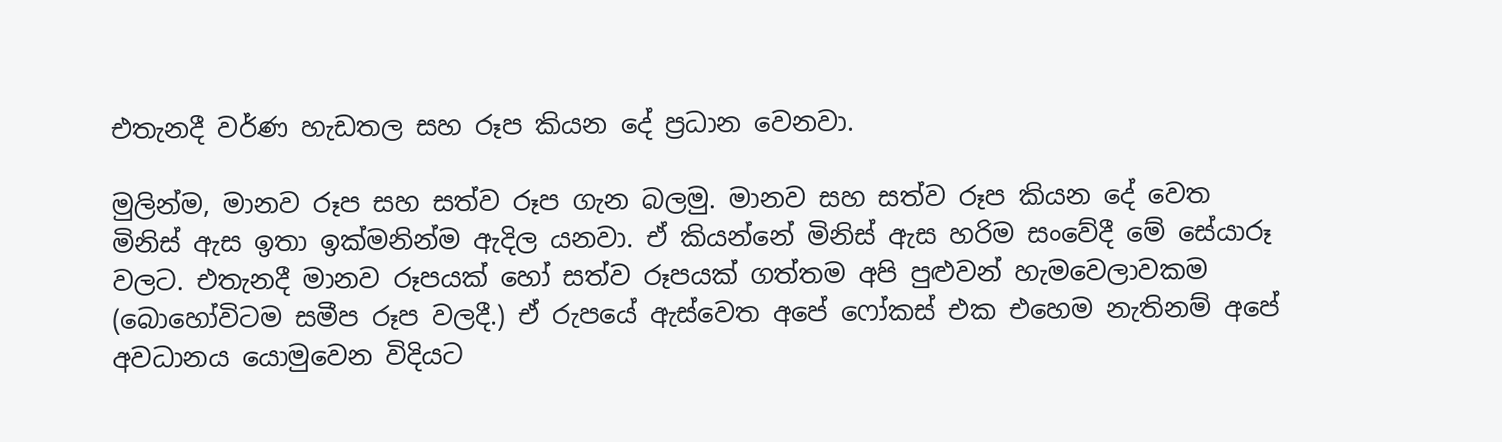එතැනදී වර්ණ හැඩතල සහ රූප කියන දේ ප්‍රධාන වෙනවා.

මුලින්ම, මානව රූප සහ සත්ව රූප ගැන බලමු. මානව සහ සත්ව රූප කියන දේ වෙත මිනිස් ඇස ඉතා ඉක්මනින්ම ඇදිල යනවා. ඒ කියන්නේ මිනිස් ඇස හරිම සංවේදී මේ සේයාරූ වලට. එතැනදී මානව රූපයක් හෝ සත්ව රූපයක් ගත්තම අපි පුළුවන් හැමවෙලාවකම (බොහෝවිටම සමීප රූප වලදී.) ඒ රුපයේ ඇස්වෙත අපේ ෆෝකස් එක එහෙම නැතිනම් අපේ අවධානය යොමුවෙන විදියට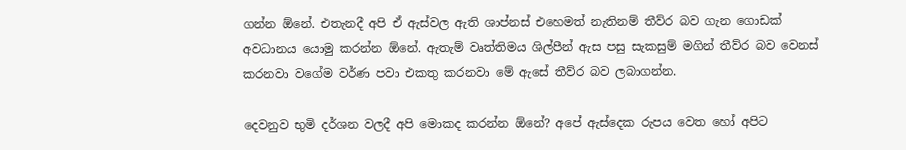ගන්න ඕනේ. එතැනදී අපි ඒ ඇස්වල ඇති ශාප්නස් එහෙමත් නැතිනම් තීව්ර බව ගැන ගොඩක් අවධානය යොමු කරන්න ඕනේ. ඇතැම් වෘත්තිමය ශිල්පීන් ඇස පසු සැකසුම් මගින් තීව්ර බව වෙනස් කරනවා වගේම වර්ණ පවා එකතු කරනවා මේ ඇසේ තීව්ර බව ලබාගන්න.

දෙවනුව භුමි දර්ශන වලදී අපි මොකද කරන්න ඕනේ? අපේ ඇස්දෙක රුපය වෙත හෝ අපිට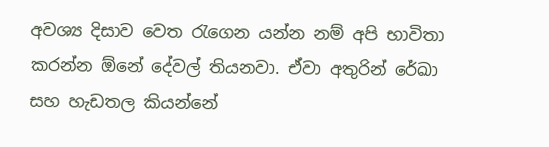අවශ්‍ය දිසාව වෙත රැගෙන යන්න නම් අපි භාවිතා කරන්න ඕනේ දේවල් තියනවා. ඒවා අතුරින් රේඛා සහ හැඩතල කියන්නේ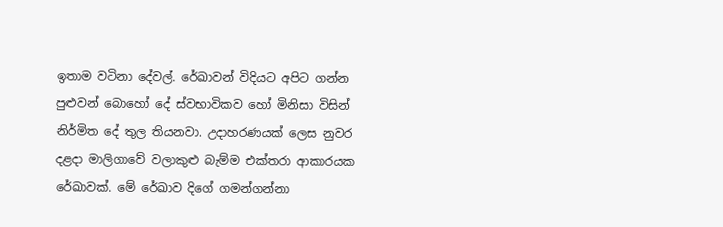ඉතාම වටිනා දේවල්. රේඛාවන් විදියට අපිට ගන්න පුළුවන් බොහෝ දේ ස්වභාවිකව හෝ මිනිසා විසින් නිර්මිත දේ තුල තියනවා. උදාහරණයක් ලෙස නුවර දළදා මාලිගාවේ වලාකුළු බැම්ම එක්තරා ආකාරයක රේඛාවක්. මේ රේඛාව දිගේ ගමන්ගන්නා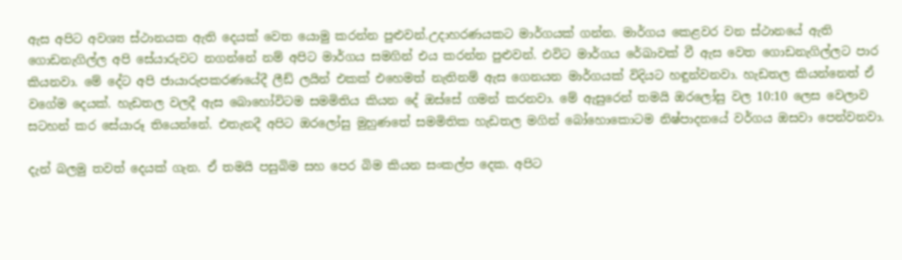ඇස අපිට අවශ්‍ය ස්ථානයක ඇති දෙයක් වෙත යොමු කරන්න පුළුවන්.උදාහරණයකට මාර්ගයක් ගන්න. මාර්ගය කෙළවර වන ස්ථානයේ ඇති ගොඩනැගිල්ල අපි සේයාරුවට නගන්නේ නම් අපිට මාර්ගය සමගින් එය කරන්න පුළුවන්. එවිට මාර්ගය රේඛාවක් වී ඇස වෙත ගොඩනැගිල්ලට පාර කියනවා. මේ දේට අපි ජායාරුපකරණයේදී ලීඩ් ලයින් එකක් එහෙමත් නැතිනම් ඇස ගෙනයන මාර්ගයක් විදියට හඳුන්වනවා. හැඩතල කියන්නෙත් ඒ වගේම දෙයක්. හැඩතල වලදී ඇස බොහෝවිටම සමමිතිය කියන දේ ඔස්සේ ගමන් කරනවා. මේ ඇසුරෙන් තමයි ඔරලෝසු වල 10:10 ලෙස වෙලාව සටහන් කර සේයාරූ තියෙන්නේ. එතැනදී අපිට ඔරලෝසු මුහුණතේ සමමිතික හැඩතල මගින් බෝහොකොටම නිෂ්පාදනයේ වර්ගය ඔසවා පෙන්වනවා.

දැන් බලමු තවත් දෙයක් ගැන. ඒ තමයි පසුබිම සහ පෙර බිම කියන සංකල්ප දෙක. අපිට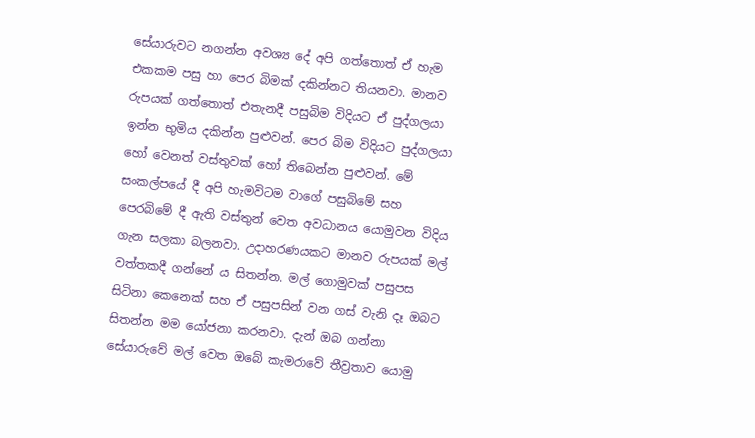සේයාරුවට නගන්න අවශ්‍ය දේ අපි ගත්තොත් ඒ හැම එකකම පසු හා පෙර බිමක් දකින්නට තියනවා. මානව රුපයක් ගත්තොත් එතැනදී පසුබිම විදියට ඒ පුද්ගලයා ඉන්න භුමිය දකින්න පුළුවන්. පෙර බිම විදියට පුද්ගලයා හෝ වෙනත් වස්තුවක් හෝ තිබෙන්න පුළුවන්. මේ සංකල්පයේ දී අපි හැමවිටම වාගේ පසුබිමේ සහ පෙරබිමේ දී ඇති වස්තුන් වෙත අවධානය යොමුවන විදිය ගැන සලකා බලනවා. උදාහරණයකට මානව රුපයක් මල් වත්තකදී ගන්නේ ය සිතන්න. මල් ගොමුවක් පසුපස සිටිනා කෙනෙක් සහ ඒ පසුපසින් වන ගස් වැනි දෑ ඔබට සිතන්න මම යෝජනා කරනවා. දැන් ඔබ ගන්නා සේයාරුවේ මල් වෙත ඔබේ කැමරාවේ තීව්‍රතාව යොමු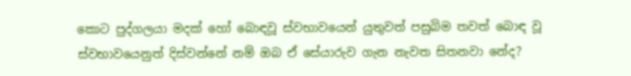කොට පුද්ගලයා මදක් හෝ බොඳවූ ස්වභාවයෙන් යුතුවත් පසුබිම තවත් බොඳ වූ ස්වභාවයෙනුත් දිස්වන්නේ නම් ඔබ ඒ සේයාරුව ගැන නැවත සිතනවා නේද?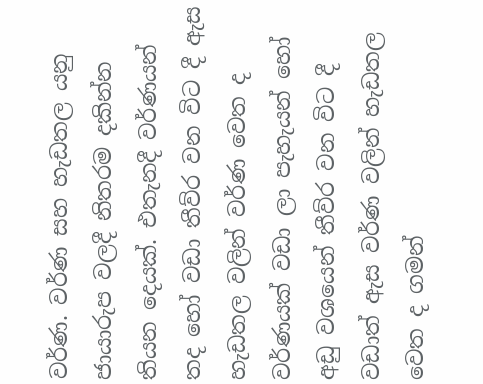වර්ණ. වර්ණ සහ හැඩතල යනු ජායාරුප වලදී නිතරම දකින්න තියන දෙයක්. එතැනදී වර්ණයන් තද හෝ වඩා තීව්ර වන විට දී ඇස  හැඩතල වලින් වර්ණ වෙත ද වර්ණයක් වඩා ලා පැහැයන් හෝ අඩු වශයෙන් තීව්ර වන විට දී වඩාත් ඇස වර්ණ වලින් හැඩතල වෙත ද ගමන්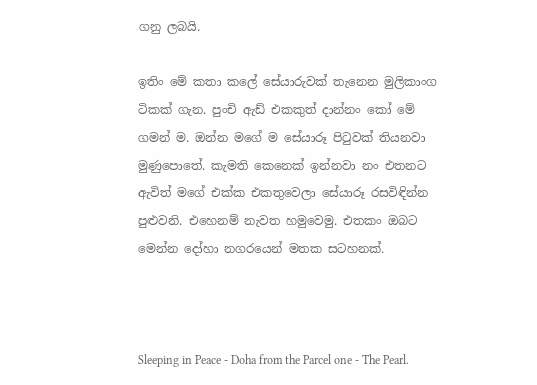ගනු ලබයි.

ඉතිං මේ කතා කලේ සේයාරුවක් තැනෙන මුලිකාංග ටිකක් ගැන. පුංචි ඇඩ් එකකුත් දාන්නං කෝ මේ ගමන් ම. ඔන්න මගේ ම සේයාරූ පිටුවක් තියනවා මුණුපොතේ. කැමති කෙනෙක් ඉන්නවා නං එතනට ඇවිත් මගේ එක්ක එකතුවෙලා සේයාරූ රසවිඳින්න පුළුවනි. එහෙනම් නැවත හමුවෙමු. එතකං ඔබට මෙන්න දෝහා නගරයෙන් මතක සටහනක්.



Sleeping in Peace - Doha from the Parcel one - The Pearl.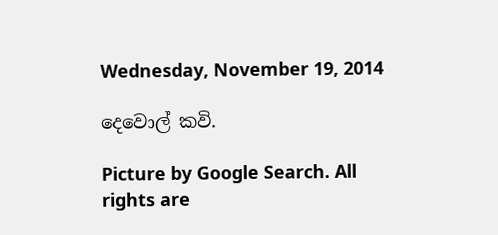Wednesday, November 19, 2014

දෙවොල් කවි.

Picture by Google Search. All rights are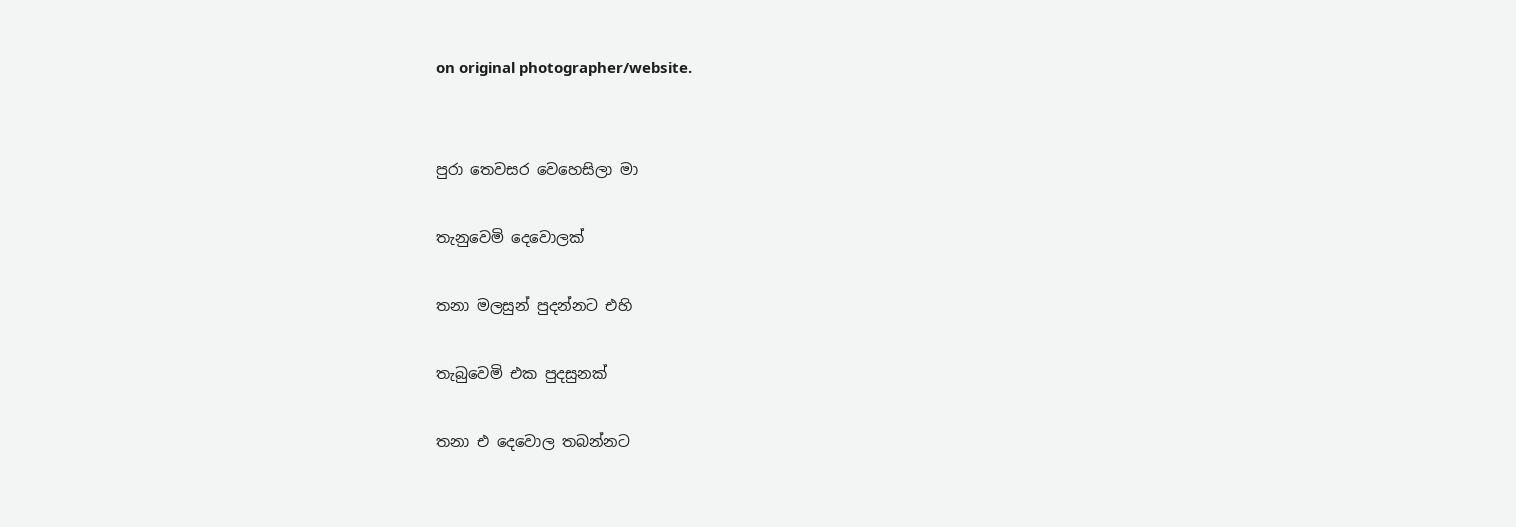on original photographer/website.


පුරා තෙවසර වෙහෙසිලා මා

තැනුවෙමි දෙවොලක්

තනා මලසුන් පුදන්නට එහි

තැබුවෙමි එක පුදසුනක්

තනා එ දෙවොල තබන්නට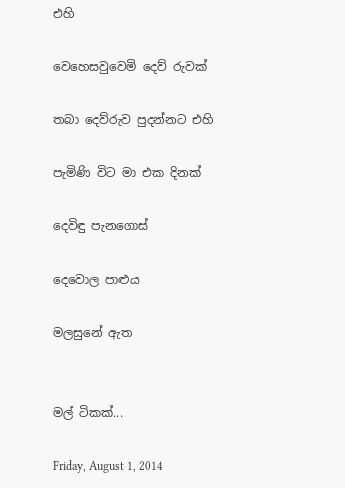එහි

වෙහෙසවුවෙමි දෙව් රුවක්

තබා දෙව්රුව පුදන්නට එහි

පැමිණි විට මා එක දිනක්

දෙවිඳු පැනගොස්

දෙවොල පාළුය

මලසුනේ ඇත


මල් ටිකක්...

Friday, August 1, 2014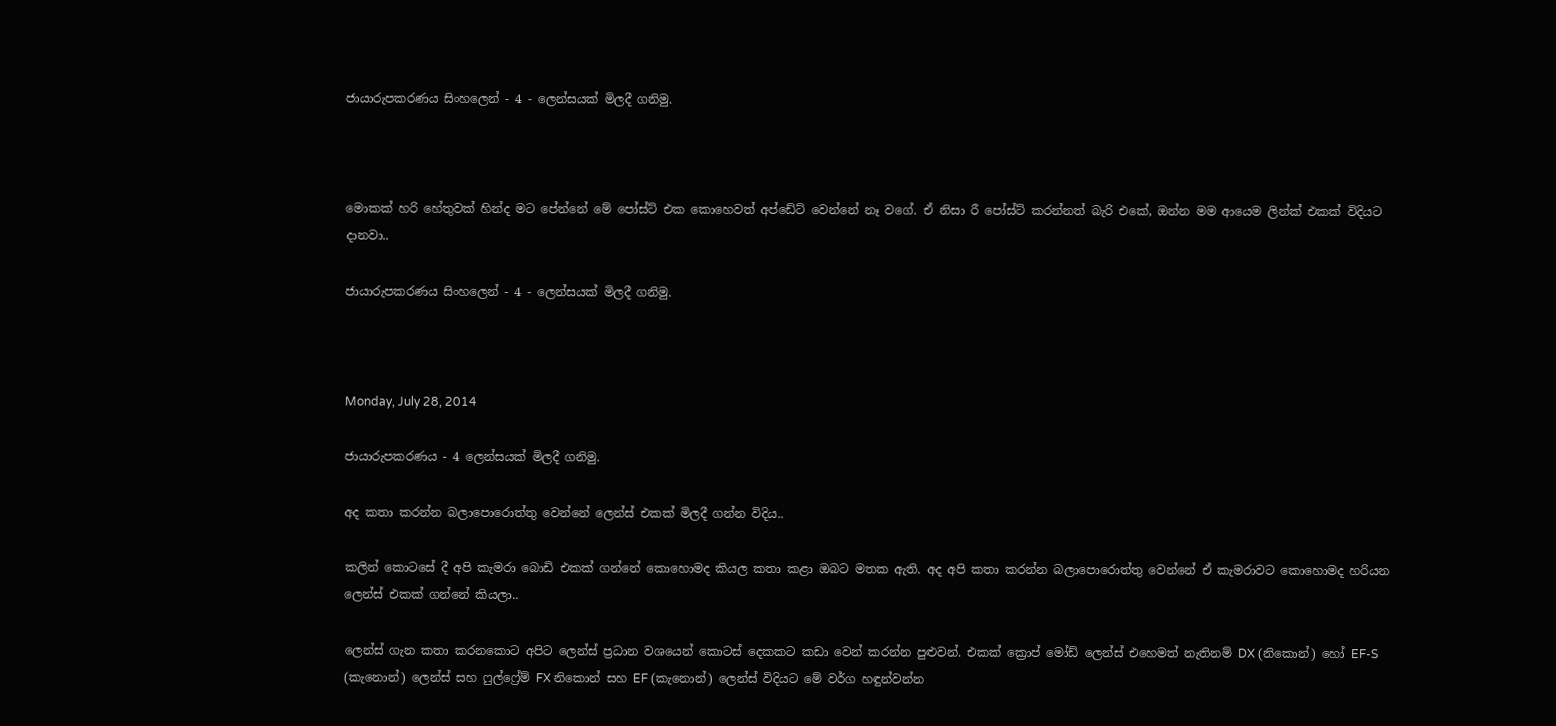ජායාරුපකරණය සිංහලෙන් - 4 - ලෙන්සයක් මිලදී ගනිමු.



මොකක් හරි හේතුවක් හින්ද මට පේන්නේ මේ පෝස්ට් එක කොහෙවත් අප්ඩේට් වෙන්නේ නෑ වගේ. ඒ නිසා රී පෝස්ට් කරන්නත් බැරි එකේ, ඔන්න මම ආයෙම ලින්ක් එකක් විදියට දානවා..

ජායාරුපකරණය සිංහලෙන් - 4 - ලෙන්සයක් මිලදී ගනිමු.



Monday, July 28, 2014

ජායාරුපකරණය - 4 ලෙන්සයක් මිලදී ගනිමු.

අද කතා කරන්න බලාපොරොත්තු වෙන්නේ ලෙන්ස් එකක් මිලදී ගන්න විදිය..

කලින් කොටසේ දී අපි කැමරා බොඩි එකක් ගන්නේ කොහොමද කියල කතා කළා ඔබට මතක ඇති. අද අපි කතා කරන්න බලාපොරොත්තු වෙන්නේ ඒ කැමරාවට කොහොමද හරියන ලෙන්ස් එකක් ගන්නේ කියලා..

ලෙන්ස් ගැන කතා කරනකොට අපිට ලෙන්ස් ප්‍රධාන වශයෙන් කොටස් දෙකකට කඩා වෙන් කරන්න පුළුවන්. එකක් ක්‍රොප් මෝඩ් ලෙන්ස් එහෙමත් නැතිනම් DX (නිකොන්) හෝ EF-S (කැනොන්) ලෙන්ස් සහ ෆුල්ෆ්‍රේම් FX නිකොන් සහ EF (කැනොන්) ලෙන්ස් විදියට මේ වර්ග හඳුන්වන්න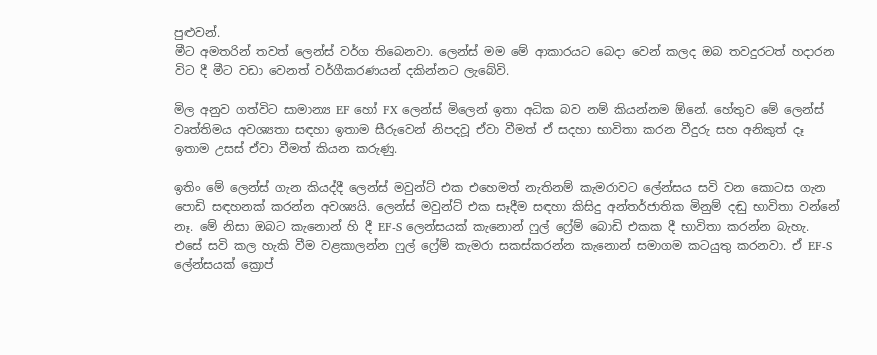පුළුවන්.
මීට අමතරින් තවත් ලෙන්ස් වර්ග තිබෙනවා. ලෙන්ස් මම මේ ආකාරයට බෙදා වෙන් කලද ඔබ තවදුරටත් හදාරන විට දී මීට වඩා වෙනත් වර්ගීකරණයන් දකින්නට ලැබේවි.

මිල අනුව ගත්විට සාමාන්‍ය EF හෝ FX ලෙන්ස් මිලෙන් ඉතා අධික බව නම් කියන්නම ඕනේ. හේතුව මේ ලෙන්ස් වෘත්තිමය අවශ්‍යතා සඳහා ඉතාම සීරුවෙන් නිපදවූ ඒවා වීමත් ඒ සදහා භාවිතා කරන වීදුරු සහ අනිකුත් දෑ ඉතාම උසස් ඒවා වීමත් කියන කරුණු.

ඉතිං මේ ලෙන්ස් ගැන කියද්දී ලෙන්ස් මවුන්ට් එක එහෙමත් නැතිනම් කැමරාවට ලේන්සය සවි වන කොටස ගැන පොඩි සඳහනක් කරන්න අවශ්‍යයි. ලෙන්ස් මවුන්ට් එක සෑදීම සඳහා කිසිදු අන්තර්ජාතික මිනුම් දඬු භාවිතා වන්නේ නෑ. මේ නිසා ඔබට කැනොන් හි දී EF-S ලෙන්සයක් කැනොන් ෆුල් ෆ්‍රේම් බොඩි එකක දී භාවිතා කරන්න බැහැ. එසේ සවි කල හැකි වීම වළකාලන්න ෆුල් ෆ්‍රේම් කැමරා සකස්කරන්න කැනොන් සමාගම කටයුතු කරනවා. ඒ EF-S ලේන්සයක් ක්‍රොප්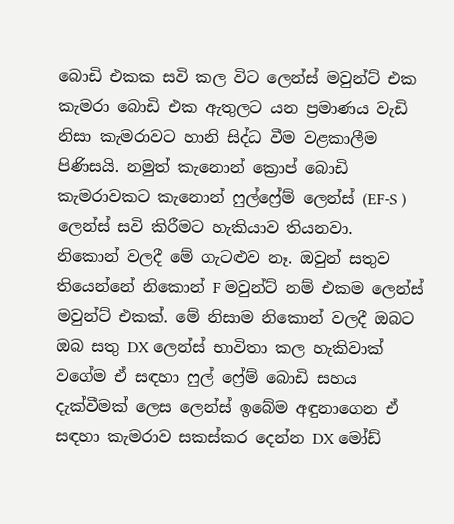බොඩි එකක සවි කල විට ලෙන්ස් මවුන්ට් එක කැමරා බොඩි එක ඇතුලට යන ප්‍රමාණය වැඩි නිසා කැමරාවට හානි සිද්ධ වීම වළකාලීම පිණිසයි. නමුත් කැනොන් ක්‍රොප් බොඩි කැමරාවකට කැනොන් ෆුල්ෆ්‍රේම් ලෙන්ස් (EF-S ) ලෙන්ස් සවි කිරීමට හැකියාව තියනවා.
නිකොන් වලදී මේ ගැටළුව නෑ. ඔවුන් සතුව තියෙන්නේ නිකොන් F මවුන්ට් නම් එකම ලෙන්ස් මවුන්ට් එකක්. මේ නිසාම නිකොන් වලදී ඔබට ඔබ සතු DX ලෙන්ස් භාවිතා කල හැකිවාක් වගේම ඒ සඳහා ෆුල් ෆ්‍රේම් බොඩි සහය දැක්වීමක් ලෙස ලෙන්ස් ඉබේම අඳුනාගෙන ඒ සඳහා කැමරාව සකස්කර දෙන්න DX මෝඩ්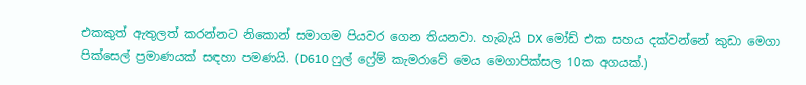එකකුත් ඇතුලත් කරන්නට නිකොන් සමාගම පියවර ගෙන තියනවා. හැබැයි DX මෝඩ් එක සහය දක්වන්නේ කුඩා මෙගා පික්සෙල් ප්‍රමාණයක් සඳහා පමණයි. (D610 ෆුල් ෆ්‍රේම් කැමරාවේ මෙය මෙගාපික්සල 10ක අගයක්.)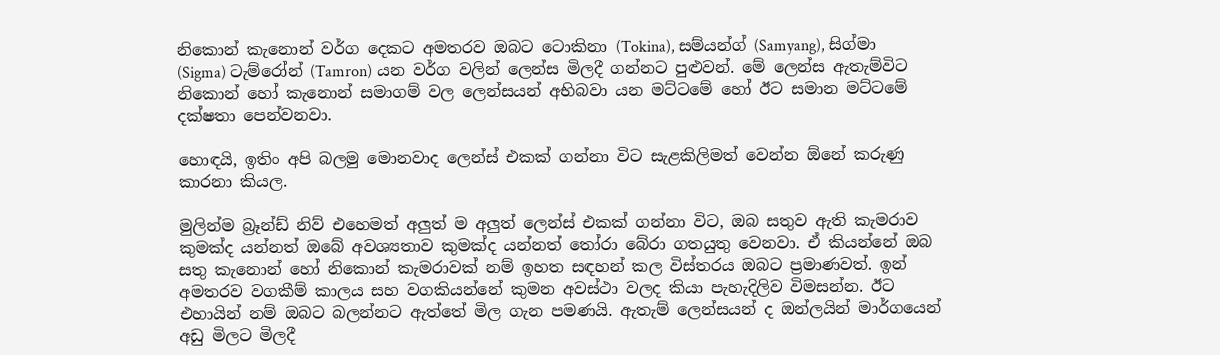නිකොන් කැනොන් වර්ග දෙකට අමතරව ඔබට ටොකිනා (Tokina), සම්යන්ග් (Samyang), සිග්මා (Sigma) ටැම්රෝන් (Tamron) යන වර්ග වලින් ලෙන්ස මිලදී ගන්නට පුළුවන්. මේ ලෙන්ස ඇතැම්විට නිකොන් හෝ කැනොන් සමාගම් වල ලෙන්සයන් අභිබවා යන මට්ටමේ හෝ ඊට සමාන මට්ටමේ දක්ෂතා පෙන්වනවා.

හොඳයි, ඉතිං අපි බලමු මොනවාද ලෙන්ස් එකක් ගන්නා විට සැළකිලිමත් වෙන්න ඕනේ කරුණු කාරනා කියල.

මුලින්ම බ්‍රෑන්ඩ් නිව් එහෙමත් අලුත් ම අලුත් ලෙන්ස් එකක් ගන්නා විට, ඔබ සතුව ඇති කැමරාව කුමක්ද යන්නත් ඔබේ අවශ්‍යතාව කුමක්ද යන්නත් තෝරා බේරා ගතයුතු වෙනවා. ඒ කියන්නේ ඔබ සතු කැනොන් හෝ නිකොන් කැමරාවක් නම් ඉහත සඳහන් කල විස්තරය ඔබට ප්‍රමාණවත්. ඉන් අමතරව වගකීම් කාලය සහ වගකියන්නේ කුමන අවස්ථා වලද කියා පැහැදිලිව විමසන්න. ඊට එහායින් නම් ඔබට බලන්නට ඇත්තේ මිල ගැන පමණයි. ඇතැම් ලෙන්සයන් ද ඔන්ලයින් මාර්ගයෙන් අඩු මිලට මිලදී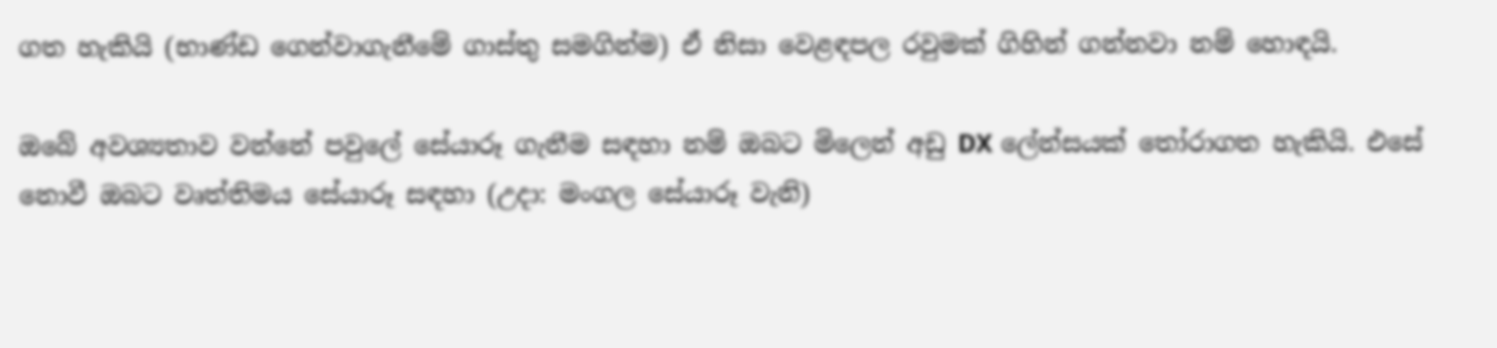ගත හැකියි (භාණ්ඩ ගෙන්වාගැනීමේ ගාස්තු සමගින්ම) ඒ නිසා වෙළඳපල රවුමක් ගිහින් ගන්නවා නම් හොඳයි.

ඔබේ අවශ්‍යතාව වන්නේ පවුලේ සේයාරූ ගැනීම සඳහා නම් ඔබට මිලෙන් අඩු DX ලේන්සයක් තෝරාගත හැකියි. එසේ නොවී ඔබට වෘත්තිමය සේයාරූ සඳහා (උදා: මංගල සේයාරූ වැනි)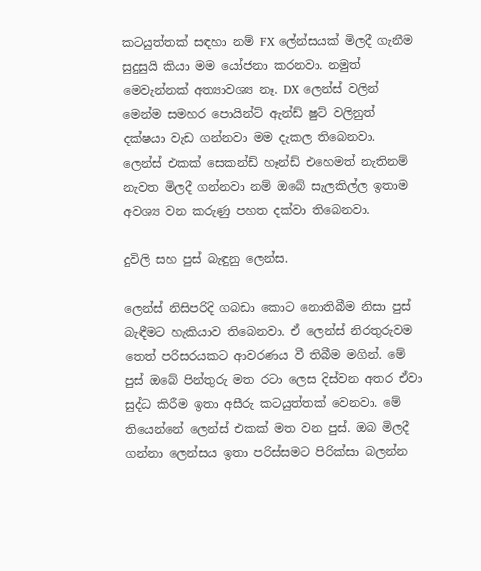කටයුත්තක් සඳහා නම් FX ලේන්සයක් මිලදී ගැනීම සුදුසුයි කියා මම යෝජනා කරනවා. නමුත් මෙවැන්නක් අත්‍යාවශ්‍ය නෑ. DX ලෙන්ස් වලින් මෙන්ම සමහර පොයින්ට් ඇන්ඩ් ෂුට් වලිනුත් දක්ෂයා වැඩ ගන්නවා මම දැකල තිබෙනවා.
ලෙන්ස් එකක් සෙකන්ඩ් හෑන්ඩ් එහෙමත් නැතිනම් නැවත මිලදී ගන්නවා නම් ඔබේ සැලකිල්ල ඉතාම අවශ්‍ය වන කරුණු පහත දක්වා තිබෙනවා.

දුවිලි සහ පුස් බැඳුනු ලෙන්ස.

ලෙන්ස් නිසිපරිදි ගබඩා කොට නොතිබීම නිසා පුස් බැඳීමට හැකියාව තිබෙනවා. ඒ ලෙන්ස් නිරතුරුවම තෙත් පරිසරයකට ආවරණය වී තිබීම මගින්. මේ පුස් ඔබේ පින්තුරු මත රටා ලෙස දිස්වන අතර ඒවා සුද්ධ කිරීම ඉතා අසීරු කටයුත්තක් වෙනවා. මේ තියෙන්නේ ලෙන්ස් එකක් මත වන පුස්. ඔබ මිලදී ගන්නා ලෙන්සය ඉතා පරිස්සමට පිරික්සා බලන්න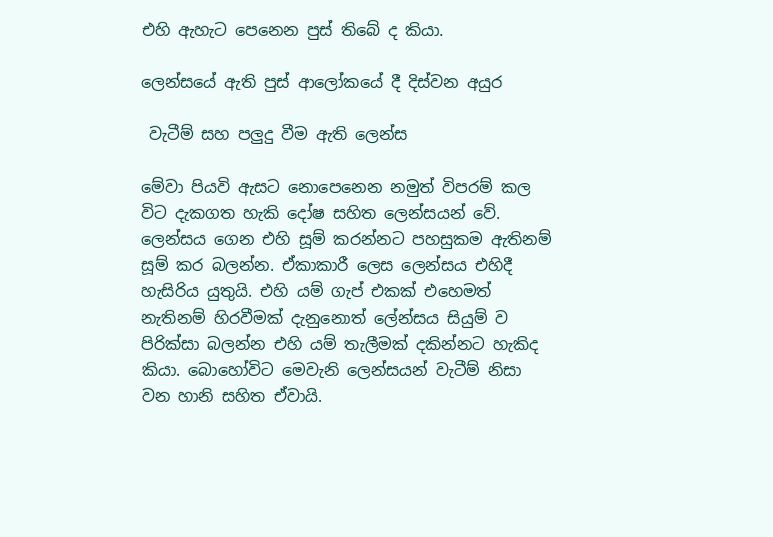එහි ඇහැට පෙනෙන පුස් තිබේ ද කියා.

ලෙන්සයේ ඇති පුස් ආලෝකයේ දී දිස්වන අයුර

 වැටීම් සහ පලුදු වීම ඇති ලෙන්ස

මේවා පියවි ඇසට නොපෙනෙන නමුත් විපරම් කල විට දැකගත හැකි දෝෂ සහිත ලෙන්සයන් වේ. ලෙන්සය ගෙන එහි සූම් කරන්නට පහසුකම ඇතිනම් සූම් කර බලන්න. ඒකාකාරී ලෙස ලෙන්සය එහිදී හැසිරිය යුතුයි. එහි යම් ගැප් එකක් එහෙමත් නැතිනම් හිරවීමක් දැනුනොත් ලේන්සය සියුම් ව පිරික්සා බලන්න එහි යම් තැලීමක් දකින්නට හැකිද කියා. බොහෝවිට මෙවැනි ලෙන්සයන් වැටීම් නිසා වන හානි සහිත ඒවායි.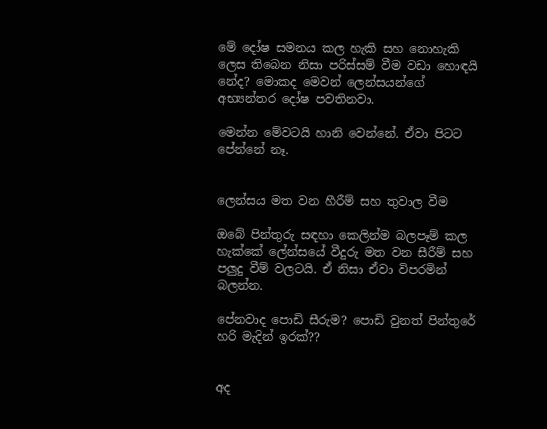මේ දෝෂ සමනය කල හැකි සහ නොහැකි ලෙස තිබෙන නිසා පරිස්සම් වීම වඩා හොඳයි නේද? මොකද මෙවන් ලෙන්සයන්ගේ අභ්‍යන්තර දෝෂ පවතිනවා.

මෙන්න මේවටයි හානි වෙන්නේ. ඒවා පිටට පේන්නේ නෑ.


ලෙන්සය මත වන හීරීම් සහ තුවාල වීම

ඔබේ පින්තුරු සඳහා කෙලින්ම බලපෑම් කල හැක්කේ ලේන්සයේ වීදුරු මත වන සීරීම් සහ පලුදු වීම් වලටයි. ඒ නිසා ඒවා විපරමින් බලන්න.

පේනවාද පොඩි සීරුම? පොඩි වුනත් පින්තුරේ හරි මැදින් ඉරක්??


අද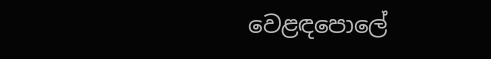වෙළඳපොලේ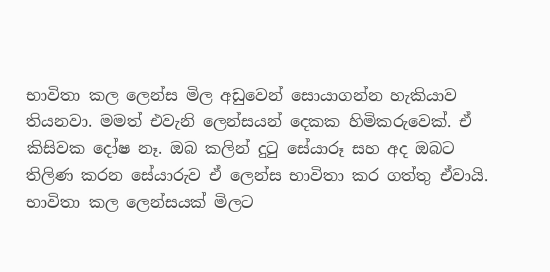භාවිතා කල ලෙන්ස මිල අඩුවෙන් සොයාගන්න හැකියාව තියනවා. මමත් එවැනි ලෙන්සයන් දෙකක හිමිකරුවෙක්. ඒ කිසිවක දෝෂ නෑ. ඔබ කලින් දුටු සේයාරූ සහ අද ඔබට තිලිණ කරන සේයාරුව ඒ ලෙන්ස භාවිතා කර ගත්තු ඒවායි. භාවිතා කල ලෙන්සයක් මිලට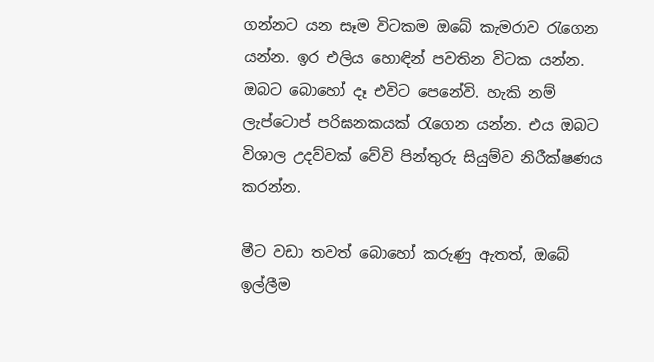ගන්නට යන සෑම විටකම ඔබේ කැමරාව රැගෙන යන්න. ඉර එලිය හොඳින් පවතින විටක යන්න. ඔබට බොහෝ දෑ එවිට පෙනේවි. හැකි නම් ලැප්ටොප් පරිඝනකයක් රැගෙන යන්න. එය ඔබට විශාල උදව්වක් වේවි පින්තුරු සියුම්ව නිරීක්ෂණය කරන්න.

මීට වඩා තවත් බොහෝ කරුණු ඇතත්, ඔබේ ඉල්ලීම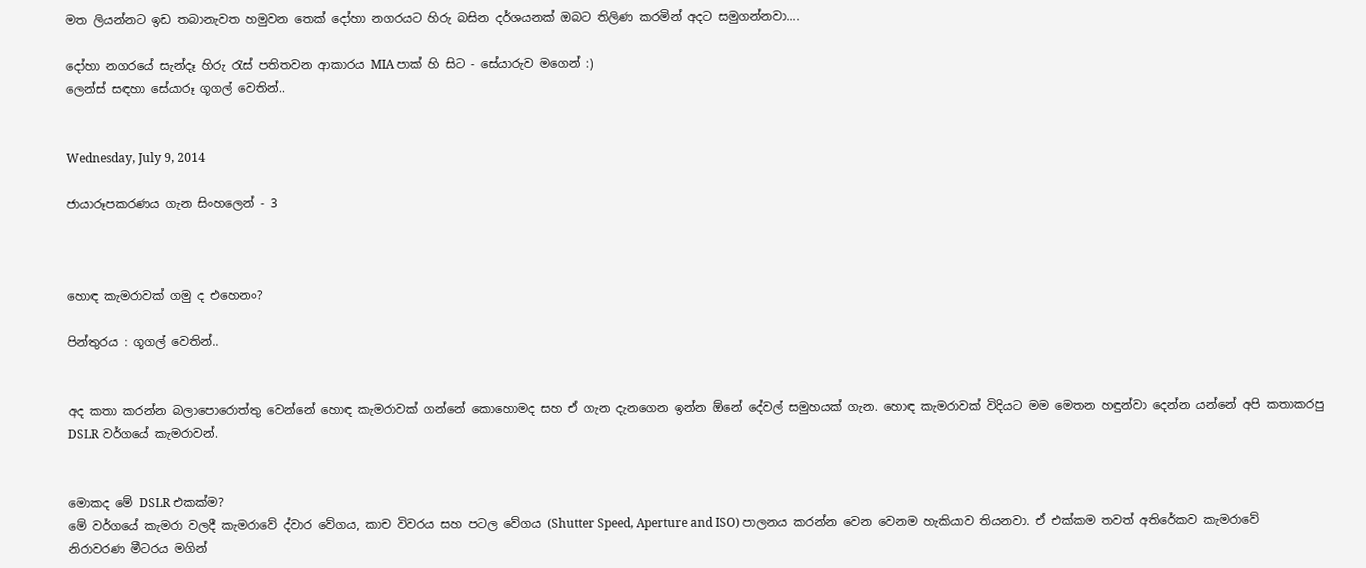මත ලියන්නට ඉඩ තබානැවත හමුවන තෙක් දෝහා නගරයට හිරු බසින දර්ශයනක් ඔබට තිලිණ කරමින් අදට සමුගන්නවා....

දෝහා නගරයේ සැන්දෑ හිරු රැස් පතිතවන ආකාරය MIA පාක් හි සිට - සේයාරුව මගෙන් :)
ලෙන්ස් සඳහා සේයාරූ ගූගල් වෙතින්..


Wednesday, July 9, 2014

ජායාරූපකරණය ගැන සිංහලෙන් - 3



හොඳ කැමරාවක් ගමු ද එහෙනං?

පින්තුරය : ගූගල් වෙතින්..


අද කතා කරන්න බලාපොරොත්තු වෙන්නේ හොඳ කැමරාවක් ගන්නේ කොහොමද සහ ඒ ගැන දැනගෙන ඉන්න ඕනේ දේවල් සමුහයක් ගැන. හොඳ කැමරාවක් විදියට මම මෙතන හඳුන්වා දෙන්න යන්නේ අපි කතාකරපු DSLR වර්ගයේ කැමරාවන්.


මොකද මේ DSLR එකක්ම?
මේ වර්ගයේ කැමරා වලදී කැමරාවේ ද්වාර වේගය, කාච විවරය සහ පටල වේගය (Shutter Speed, Aperture and ISO) පාලනය කරන්න වෙන වෙනම හැකියාව තියනවා. ඒ එක්කම තවත් අතිරේකව කැමරාවේ නිරාවරණ මීටරය මගින්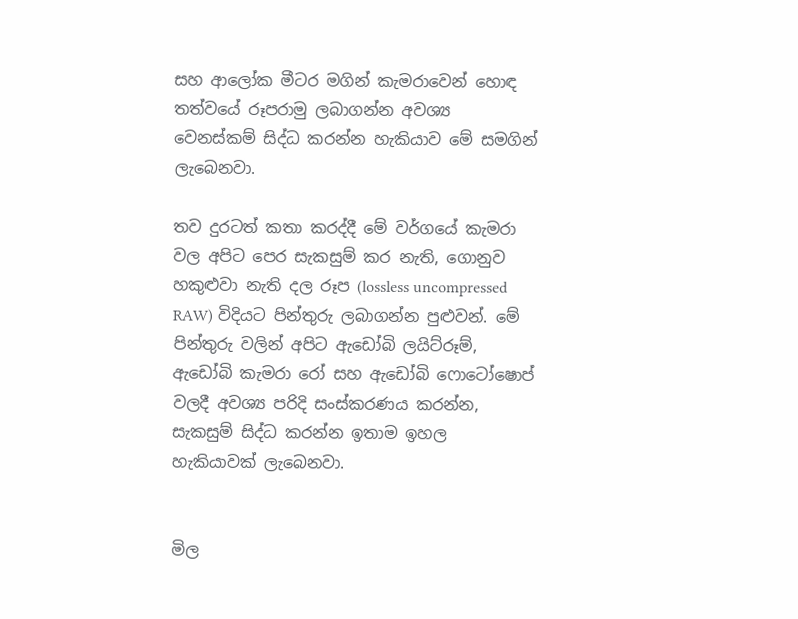සහ ආලෝක මීටර මගින් කැමරාවෙන් හොඳ තත්වයේ රූපරාමු ලබාගන්න අවශ්‍ය වෙනස්කම් සිද්ධ කරන්න හැකියාව මේ සමගින් ලැබෙනවා.

තව දුරටත් කතා කරද්දී මේ වර්ගයේ කැමරා වල අපිට පෙර සැකසුම් කර නැති, ගොනුව හකුළුවා නැති දල රූප (lossless uncompressed RAW) විදියට පින්තුරු ලබාගන්න පුළුවන්. මේ පින්තුරු වලින් අපිට ඇඩෝබි ලයිට්රූම්, ඇඩෝබි කැමරා රෝ සහ ඇඩෝබි ෆොටෝෂොප් වලදී අවශ්‍ය පරිදි සංස්කරණය කරන්න, සැකසුම් සිද්ධ කරන්න ඉතාම ඉහල හැකියාවක් ලැබෙනවා.


මිල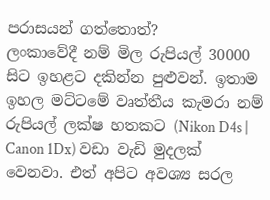පරාසයන් ගත්තොත්?
ලංකාවේදී නම් මිල රුපියල් 30000 සිට ඉහළට දකින්න පුළුවන්. ඉතාම ඉහල මට්ටමේ වෘත්තීය කැමරා නම් රුපියල් ලක්ෂ හතකට (Nikon D4s | Canon 1Dx) වඩා වැඩි මුදලක් වෙනවා. එත් අපිට අවශ්‍ය සරල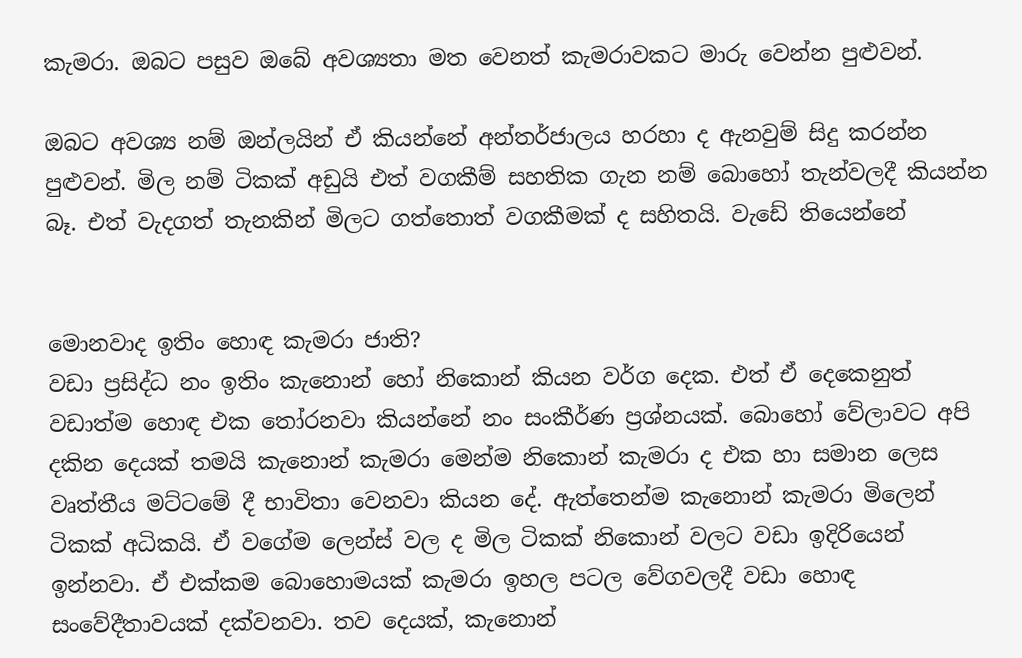කැමරා. ඔබට පසුව ඔබේ අවශ්‍යතා මත වෙනත් කැමරාවකට මාරු වෙන්න පුළුවන්.

ඔබට අවශ්‍ය නම් ඔන්ලයින් ඒ කියන්නේ අන්තර්ජාලය හරහා ද ඇනවුම් සිදු කරන්න පුළුවන්. මිල නම් ටිකක් අඩුයි එත් වගකීම් සහතික ගැන නම් බොහෝ තැන්වලදී කියන්න බෑ. එත් වැදගත් තැනකින් මිලට ගත්තොත් වගකීමක් ද සහිතයි. වැඩේ තියෙන්නේ


මොනවාද ඉතිං හොඳ කැමරා ජාති?
වඩා ප්‍රසිද්ධ නං ඉතිං කැනොන් හෝ නිකොන් කියන වර්ග දෙක. එත් ඒ දෙකෙනුත් වඩාත්ම හොඳ එක තෝරනවා කියන්නේ නං සංකීර්ණ ප්‍රශ්නයක්. බොහෝ වේලාවට අපි දකින දෙයක් තමයි කැනොන් කැමරා මෙන්ම නිකොන් කැමරා ද එක හා සමාන ලෙස වෘත්තීය මට්ටමේ දී භාවිතා වෙනවා කියන දේ. ඇත්තෙන්ම කැනොන් කැමරා මිලෙන් ටිකක් අධිකයි. ඒ වගේම ලෙන්ස් වල ද මිල ටිකක් නිකොන් වලට වඩා ඉදිරියෙන් ඉන්නවා. ඒ එක්කම බොහොමයක් කැමරා ඉහල පටල වේගවලදී වඩා හොඳ සංවේදීතාවයක් දක්වනවා. තව දෙයක්, කැනොන්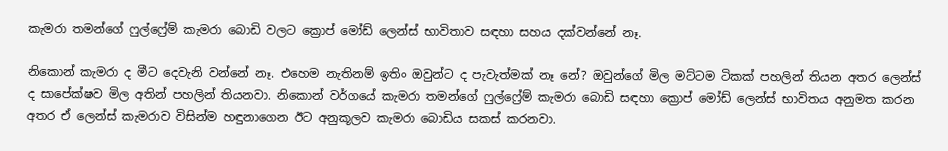කැමරා තමන්ගේ ෆුල්ෆ්‍රේම් කැමරා බොඩි වලට ක්‍රොප් මෝඩ් ලෙන්ස් භාවිතාව සඳහා සහය දක්වන්නේ නෑ.

නිකොන් කැමරා ද මීට දෙවැනි වන්නේ නෑ. එහෙම නැතිනම් ඉතිං ඔවුන්ට ද පැවැත්මක් නෑ නේ? ඔවුන්ගේ මිල මට්ටම ටිකක් පහලින් තියන අතර ලෙන්ස් ද සාපේක්ෂව මිල අතින් පහලින් තියනවා. නිකොන් වර්ගයේ කැමරා තමන්ගේ ෆුල්ෆ්‍රේම් කැමරා බොඩි සඳහා ක්‍රොප් මෝඩ් ලෙන්ස් භාවිතය අනුමත කරන අතර ඒ ලෙන්ස් කැමරාව විසින්ම හඳුනාගෙන ඊට අනුකූලව කැමරා බොඩිය සකස් කරනවා.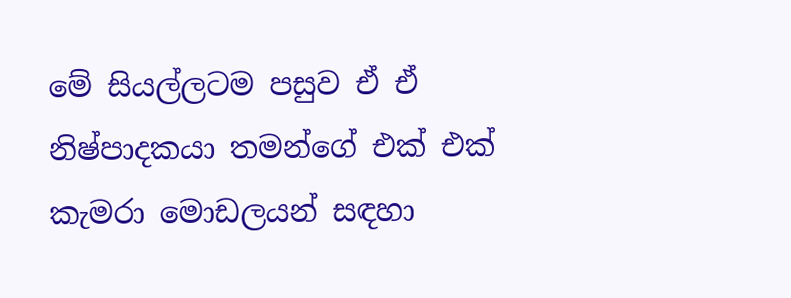මේ සියල්ලටම පසුව ඒ ඒ නිෂ්පාදකයා තමන්ගේ එක් එක් කැමරා මොඩලයන් සඳහා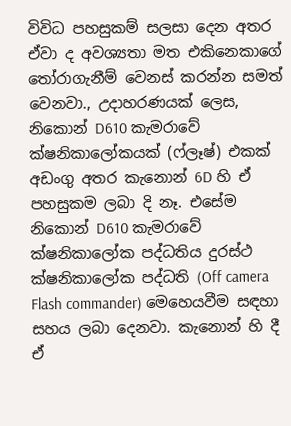විවිධ පහසුකම් සලසා දෙන අතර ඒවා ද අවශ්‍යතා මත එකිනෙකාගේ තෝරාගැනීම් වෙනස් කරන්න සමත් වෙනවා., උදාහරණයක් ලෙස, නිකොන් D610 කැමරාවේ ක්ෂනිකාලෝකයක් (ෆ්ලෑෂ්) එකක් අඩංගු අතර කැනොන් 6D හි ඒ පහසුකම ලබා දි නෑ. එසේම නිකොන් D610 කැමරාවේ ක්ෂනිකාලෝක පද්ධතිය දුරස්ථ ක්ෂනිකාලෝක පද්ධති (Off camera Flash commander) මෙහෙයවීම සඳහා සහය ලබා දෙනවා. කැනොන් හි දී ඒ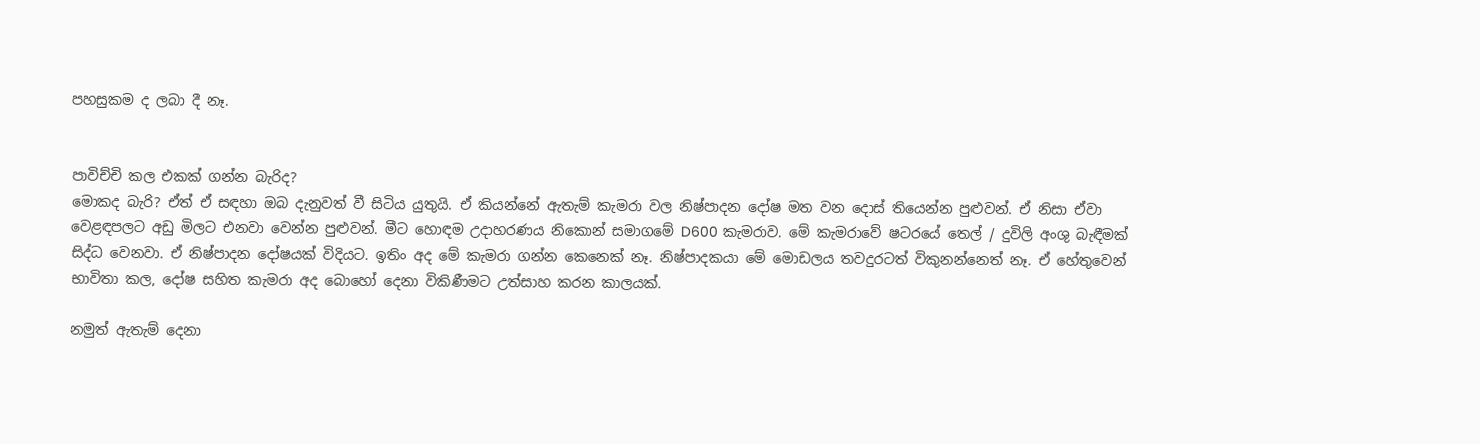පහසුකම ද ලබා දී නෑ.


පාවිච්චි කල එකක් ගන්න බැරිද?
මොකද බැරි? ඒත් ඒ සඳහා ඔබ දැනුවත් වී සිටිය යුතුයි. ඒ කියන්නේ ඇතැම් කැමරා වල නිෂ්පාදන දෝෂ මත වන දොස් තියෙන්න පුළුවන්. ඒ නිසා ඒවා වෙළඳපලට අඩු මිලට එනවා වෙන්න පුළුවන්. මීට හොඳම උදාහරණය නිකොන් සමාගමේ D600 කැමරාව. මේ කැමරාවේ ෂටරයේ තෙල් / දුවිලි අංශු බැඳීමක් සිද්ධ වෙනවා. ඒ නිෂ්පාදන දෝෂයක් විදියට. ඉතිං අද මේ කැමරා ගන්න කෙනෙක් නෑ. නිෂ්පාදකයා මේ මොඩලය තවදුරටත් විකුනන්නෙත් නෑ. ඒ හේතුවෙන් භාවිතා කල, දෝෂ සහිත කැමරා අද බොහෝ දෙනා විකිණීමට උත්සාහ කරන කාලයක්.

නමුත් ඇතැම් දෙනා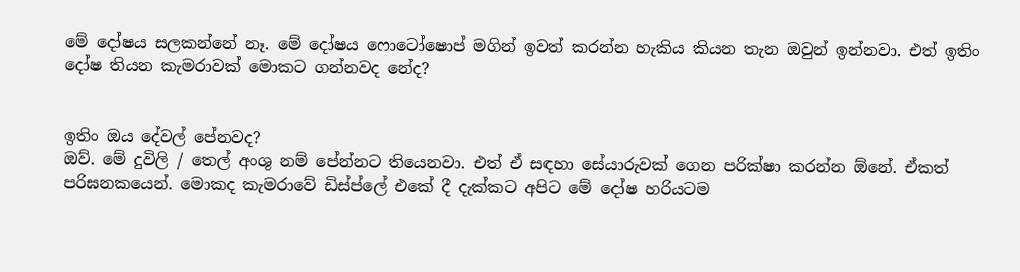මේ දෝෂය සලකන්නේ නෑ. මේ දෝෂය ෆොටෝෂොප් මගින් ඉවත් කරන්න හැකිය කියන තැන ඔවුන් ඉන්නවා. එත් ඉතිං දෝෂ තියන කැමරාවක් මොකට ගන්නවද නේද?


ඉතිං ඔය දේවල් පේනවද?
ඔව්. මේ දුවිලි / තෙල් අංශු නම් පේන්නට තියෙනවා. එත් ඒ සඳහා සේයාරුවක් ගෙන පරික්ෂා කරන්න ඕනේ. ඒකත් පරිඝනකයෙන්. මොකද කැමරාවේ ඩිස්ප්ලේ එකේ දී දැක්කට අපිට මේ දෝෂ හරියටම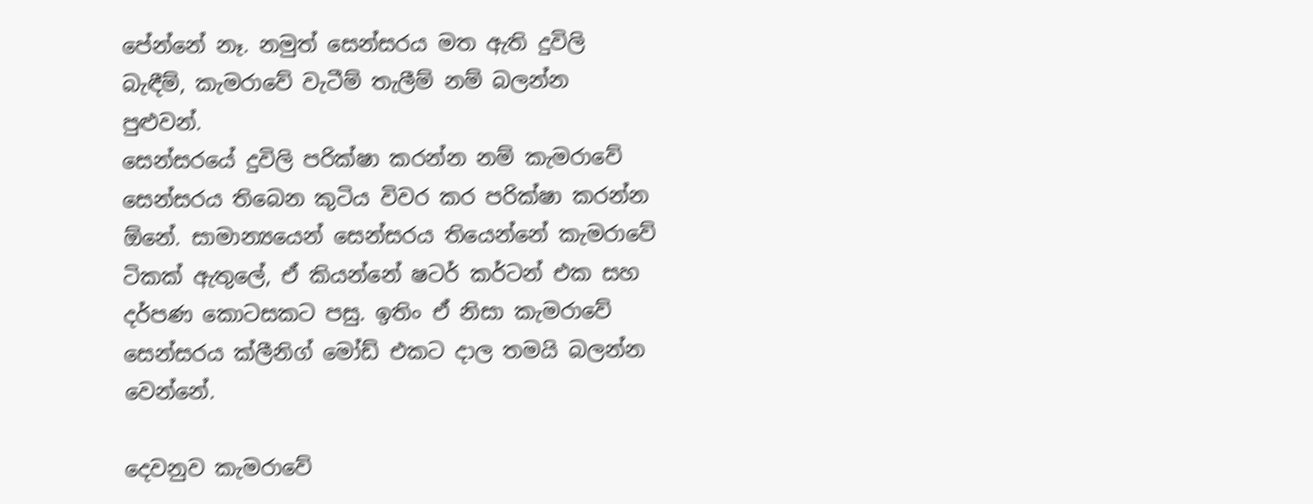පේන්නේ නෑ. නමුත් සෙන්සරය මත ඇති දුවිලි බැඳීම්, කැමරාවේ වැටීම් තැලීම් නම් බලන්න පුළුවන්.
සෙන්සරයේ දුවිලි පරික්ෂා කරන්න නම් කැමරාවේ සෙන්සරය තිබෙන කුටිය විවර කර පරික්ෂා කරන්න ඕනේ. සාමාන්‍යයෙන් සෙන්සරය තියෙන්නේ කැමරාවේ ටිකක් ඇතුලේ, ඒ කියන්නේ ෂටර් කර්ටන් එක සහ දර්පණ කොටසකට පසු. ඉතිං ඒ නිසා කැමරාවේ සෙන්සරය ක්ලීනිග් මෝඩ් එකට දාල තමයි බලන්න වෙන්නේ.

දෙවනුව කැමරාවේ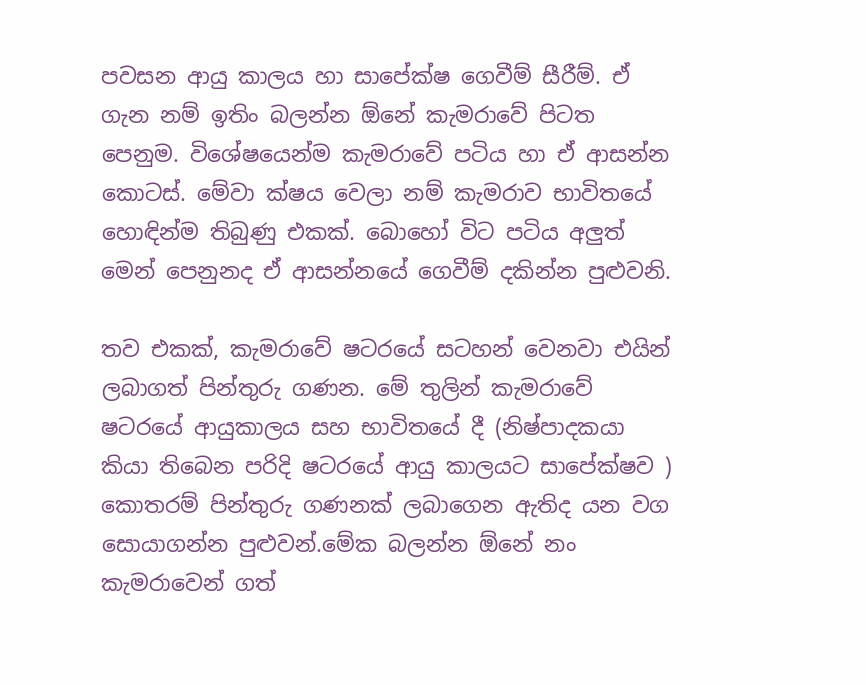පවසන ආයු කාලය හා සාපේක්ෂ ගෙවීම් සීරීම්. ඒ ගැන නම් ඉතිං බලන්න ඕනේ කැමරාවේ පිටත පෙනුම. විශේෂයෙන්ම කැමරාවේ පටිය හා ඒ ආසන්න කොටස්. මේවා ක්ෂය වෙලා නම් කැමරාව භාවිතයේ හොඳින්ම තිබුණු එකක්. බොහෝ විට පටිය අලුත් මෙන් පෙනුනද ඒ ආසන්නයේ ගෙවීම් දකින්න පුළුවනි.

තව එකක්, කැමරාවේ ෂටරයේ සටහන් වෙනවා එයින් ලබාගත් පින්තුරු ගණන. මේ තුලින් කැමරාවේ ෂටරයේ ආයුකාලය සහ භාවිතයේ දී (නිෂ්පාදකයා කියා තිබෙන පරිදි ෂටරයේ ආයු කාලයට සාපේක්ෂව ) කොතරම් පින්තුරු ගණනක් ලබාගෙන ඇතිද යන වග සොයාගන්න පුළුවන්.මේක බලන්න ඕනේ නං කැමරාවෙන් ගත්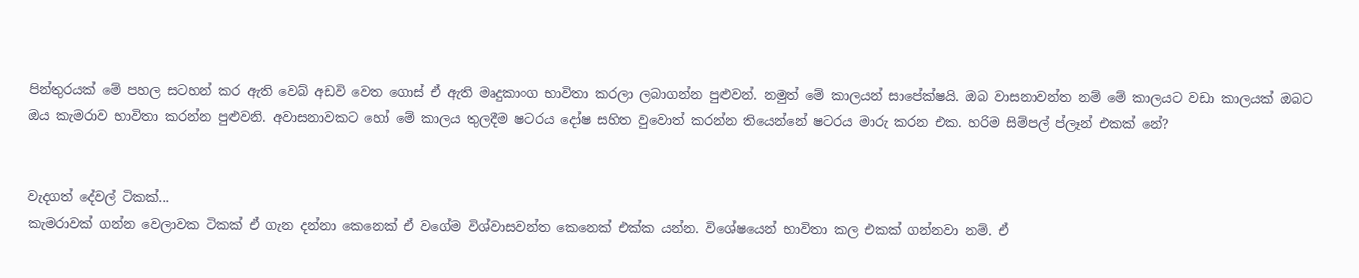පින්තුරයක් මේ පහල සටහන් කර ඇති වෙබ් අඩවි වෙත ගොස් ඒ ඇති මෘදුකාංග භාවිතා කරලා ලබාගන්න පුළුවන්. නමුත් මේ කාලයන් සාපේක්ෂයි. ඔබ වාසනාවන්ත නම් මේ කාලයට වඩා කාලයක් ඔබට ඔය කැමරාව භාවිතා කරන්න පුළුවනි. අවාසනාවකට හෝ මේ කාලය තුලදීම ෂටරය දෝෂ සහිත වුවොත් කරන්න තියෙන්නේ ෂටරය මාරු කරන එක. හරිම සිම්පල් ප්ලෑන් එකක් නේ?


වැදගත් දේවල් ටිකක්...
කැමරාවක් ගන්න වෙලාවක ටිකක් ඒ ගැන දන්නා කෙනෙක් ඒ වගේම විශ්වාසවන්ත කෙනෙක් එක්ක යන්න. විශේෂයෙන් භාවිතා කල එකක් ගන්නවා නම්. ඒ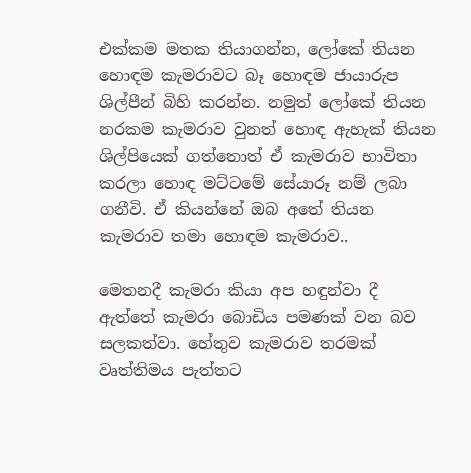එක්කම මතක තියාගන්න, ලෝකේ තියන හොඳම කැමරාවට බෑ හොඳම ජායාරුප ශිල්පීන් බිහි කරන්න. නමුත් ලෝකේ තියන නරකම කැමරාව වුනත් හොඳ ඇහැක් තියන ශිල්පියෙක් ගත්තොත් ඒ කැමරාව භාවිතා කරලා හොඳ මට්ටමේ සේයාරූ නම් ලබා ගනීවි. ඒ කියන්නේ ඔබ අතේ තියන කැමරාව තමා හොඳම කැමරාව..

මෙතනදී කැමරා කියා අප හඳුන්වා දී ඇත්තේ කැමරා බොඩිය පමණක් වන බව සලකත්වා. හේතුව කැමරාව තරමක් වෘත්තිමය පැත්තට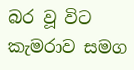බර වූ විට කැමරාව සමග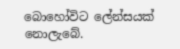බොහෝවිට ලේන්සයක් නොලැබේ.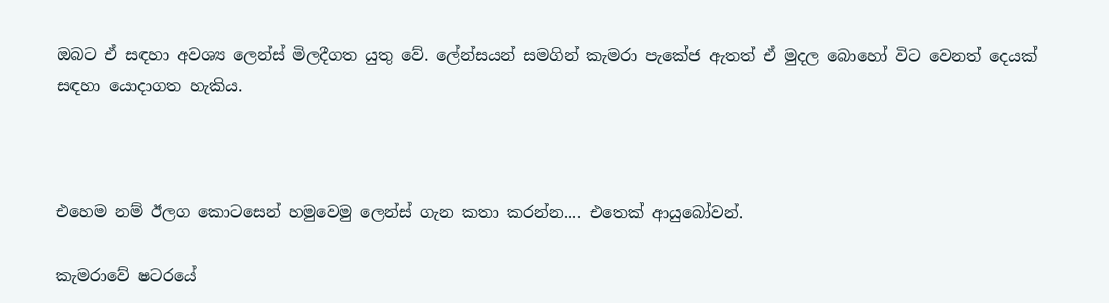ඔබට ඒ සඳහා අවශ්‍ය ලෙන්ස් මිලදීගත යුතු වේ. ලේන්සයන් සමගින් කැමරා පැකේජ ඇතත් ඒ මුදල බොහෝ විට වෙනත් දෙයක් සඳහා යොදාගත හැකිය.



එහෙම නම් ඊලග කොටසෙන් හමුවෙමු ලෙන්ස් ගැන කතා කරන්න.... එතෙක් ආයුබෝවන්.

කැමරාවේ ෂටරයේ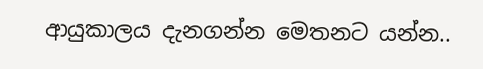ආයුකාලය දැනගන්න මෙතනට යන්න..